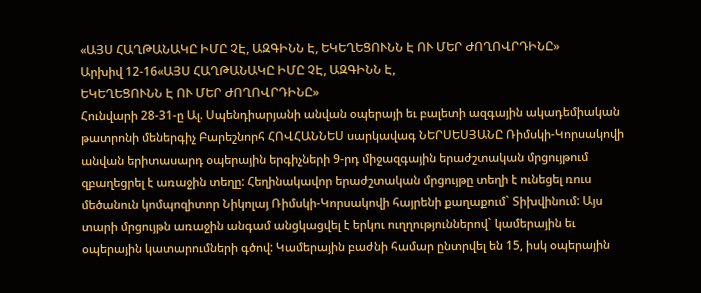«ԱՅՍ ՀԱՂԹԱՆԱԿԸ ԻՄԸ ՉԷ, ԱԶԳԻՆՆ Է, ԵԿԵՂԵՑՈՒՆՆ Է ՈՒ ՄԵՐ ԺՈՂՈՎՐԴԻՆԸ»
Արխիվ 12-16«ԱՅՍ ՀԱՂԹԱՆԱԿԸ ԻՄԸ ՉԷ, ԱԶԳԻՆՆ Է,
ԵԿԵՂԵՑՈՒՆՆ Է ՈՒ ՄԵՐ ԺՈՂՈՎՐԴԻՆԸ»
Հունվարի 28-31-ը Ալ. Սպենդիարյանի անվան օպերայի եւ բալետի ազգային ակադեմիական թատրոնի մեներգիչ Բարեշնորհ ՀՈՎՀԱՆՆԵՍ սարկավագ ՆԵՐՍԵՍՅԱՆԸ Ռիմսկի-Կորսակովի անվան երիտասարդ օպերային երգիչների 9-րդ միջազգային երաժշտական մրցույթում զբաղեցրել է առաջին տեղը: Հեղինակավոր երաժշտական մրցույթը տեղի է ունեցել ռուս մեծանուն կոմպոզիտոր Նիկոլայ Ռիմսկի-Կորսակովի հայրենի քաղաքում` Տիխվինում: Այս տարի մրցույթն առաջին անգամ անցկացվել է երկու ուղղություններով` կամերային եւ օպերային կատարումների գծով: Կամերային բաժնի համար ընտրվել են 15, իսկ օպերային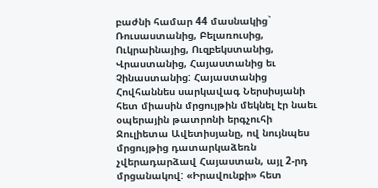բաժնի համար 44 մասնակից` Ռուսաստանից, Բելառուսից, Ուկրաինայից, Ուզբեկստանից, Վրաստանից, Հայաստանից եւ Չինաստանից: Հայաստանից Հովհաննես սարկավագ Ներսիսյանի հետ միասին մրցույթին մեկնել էր նաեւ օպերային թատրոնի երգչուհի Ջուլիետա Ավետիսյանը, ով նույնպես մրցույթից դատարկաձեռն չվերադարձավ Հայաստան, այլ 2-րդ մրցանակով: «Իրավունքի» հետ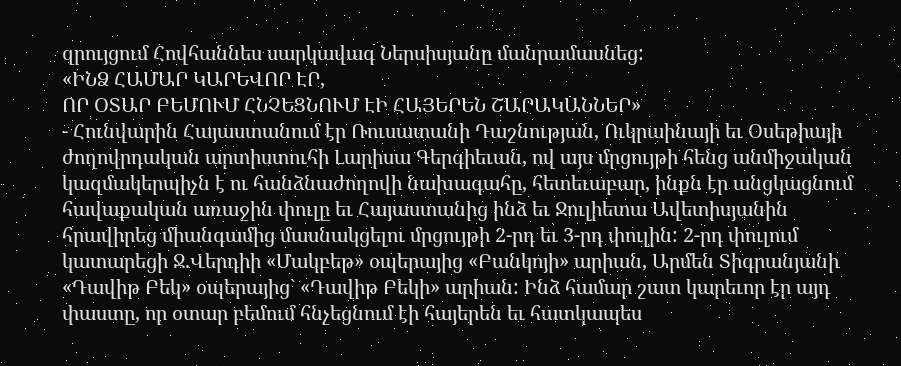զրույցում Հովհաննես սարկավագ Ներսիսյանը մանրամասնեց:
«ԻՆՁ ՀԱՄԱՐ ԿԱՐԵՎՈՐ ԷՐ,
ՈՐ ՕՏԱՐ ԲԵՄՈՒՄ ՀՆՉԵՑՆՈՒՄ ԷԻ ՀԱՅԵՐԵՆ ՇԱՐԱԿԱՆՆԵՐ»
- Հունվարին Հայաստանում էր Ռուսատանի Դաշնության, Ուկրաինայի եւ Օսեթիայի ժողովրդական արտիստուհի Լարիսա Գերգիեւան, ով այս մրցույթի հենց անմիջական կազմակերպիչն է ու հանձնաժողովի նախագահը, հետեւաբար, ինքն էր անցկացնում հավաքական առաջին փուլը եւ Հայաստանից ինձ եւ Ջուլիետա Ավետիսյանին հրավիրեց միանգամից մասնակցելու մրցույթի 2-րդ եւ 3-րդ փուլին: 2-րդ փուլում կատարեցի Ջ.Վերդիի «Մակբեթ» օպերայից «Բանկոյի» արիան, Արմեն Տիգրանյանի «Դավիթ Բեկ» օպերայից` «Դավիթ Բեկի» արիան: Ինձ համար շատ կարեւոր էր այդ փաստը, որ օտար բեմում հնչեցնում էի հայերեն եւ հատկապես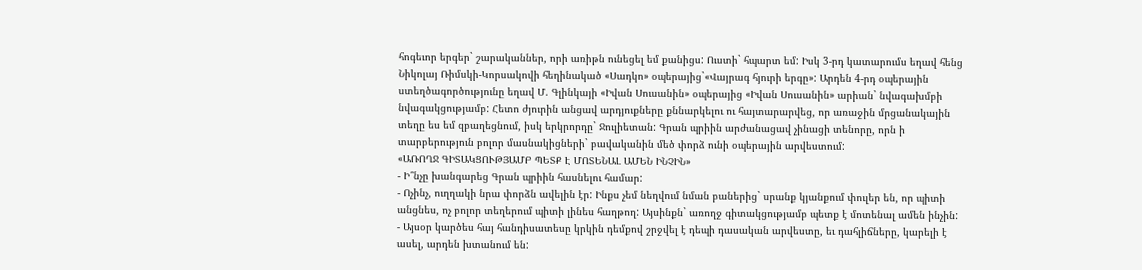հոգեւոր երգեր` շարականներ, որի առիթն ունեցել եմ քանիցս: Ուստի` հպարտ եմ: Իսկ 3-րդ կատարումս եղավ հենց Նիկոլայ Ռիմսկի-Կորսակովի հեղինակած «Սադկո» օպերայից`«Վայրագ հյուրի երգը»: Արդեն 4-րդ օպերային ստեղծագործությունը եղավ Մ. Գլինկայի «Իվան Սուսանին» օպերայից «Իվան Սուսանին» արիան` նվագախմբի նվագակցությամբ: Հետո ժյուրին անցավ արդյուքները քննարկելու ու հայտարարվեց, որ առաջին մրցանակային տեղը ես եմ զբաղեցնում, իսկ երկրորդը` Ջուլիետան: Գրան պրիին արժանացավ չինացի տենորը, որն ի տարբերություն բոլոր մասնակիցների` բավականին մեծ փորձ ունի օպերային արվեստում:
«ԱՌՈՂՋ ԳԻՏԱԿՑՈՒԹՅԱՄԲ ՊԵՏՔ Է ՄՈՏԵՆԱԼ ԱՄԵՆ ԻՆՉԻՆ»
- Ի՞նչը խանգարեց Գրան պրիին հասնելու համար:
- Ոչինչ, ուղղակի նրա փորձն ավելին էր: Ինքս չեմ նեղվում նման բաներից` սրանք կյանքում փուլեր են, որ պիտի անցնես, ոչ բոլոր տեղերում պիտի լինես հաղթող: Այսինքն` առողջ գիտակցությամբ պետք է մոտենալ ամեն ինչին:
- Այսօր կարծես հայ հանդիսատեսը կրկին դեմքով շրջվել է դեպի դասական արվեստը, եւ դահլիճները, կարելի է ասել, արդեն խտանում են: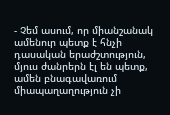- Չեմ ասում, որ միանշանակ ամենուր պետք է հնչի դասական երաժշտություն, մյուս ժանրերն էլ են պետք, ամեն բնագավառում միապաղաղություն չի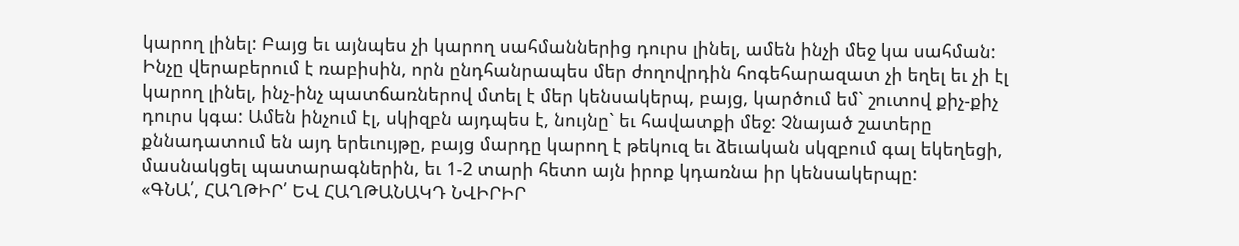կարող լինել: Բայց եւ այնպես չի կարող սահմաններից դուրս լինել, ամեն ինչի մեջ կա սահման: Ինչը վերաբերում է ռաբիսին, որն ընդհանրապես մեր ժողովրդին հոգեհարազատ չի եղել եւ չի էլ կարող լինել, ինչ-ինչ պատճառներով մտել է մեր կենսակերպ, բայց, կարծում եմ` շուտով քիչ-քիչ դուրս կգա: Ամեն ինչում էլ, սկիզբն այդպես է, նույնը` եւ հավատքի մեջ: Չնայած շատերը քննադատում են այդ երեւույթը, բայց մարդը կարող է թեկուզ եւ ձեւական սկզբում գալ եկեղեցի, մասնակցել պատարագներին, եւ 1-2 տարի հետո այն իրոք կդառնա իր կենսակերպը:
«ԳՆԱ՛, ՀԱՂԹԻՐ՛ ԵՎ ՀԱՂԹԱՆԱԿԴ ՆՎԻՐԻՐ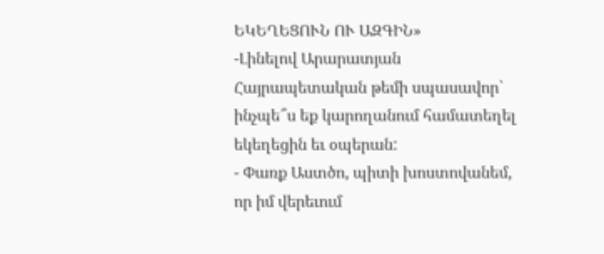ԵԿԵՂԵՑՈՒՆ ՈՒ ԱԶԳԻՆ»
-Լինելով Արարատյան Հայրապետական թեմի սպասավոր` ինչպե՞ս եք կարողանում համատեղել եկեղեցին եւ օպերան:
- Փառք Աստծո, պիտի խոստովանեմ, որ իմ վերեւում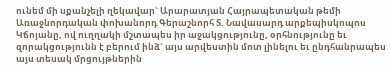ունեմ մի սքանչելի ղեկավար` Արարատյան Հայրապետական թեմի Առաջնորդական փոխանորդ Գերաշնորհ Տ. Նավասարդ արքեպիսկոպոս Կճոյանը, ով ուղղակի մշտապես իր աջակցությունը, օրհնությունը եւ զորակցությունն է բերում ինձ` այս արվեստին մոտ լինելու եւ ընդհանրապես այս տեսակ մրցույթներին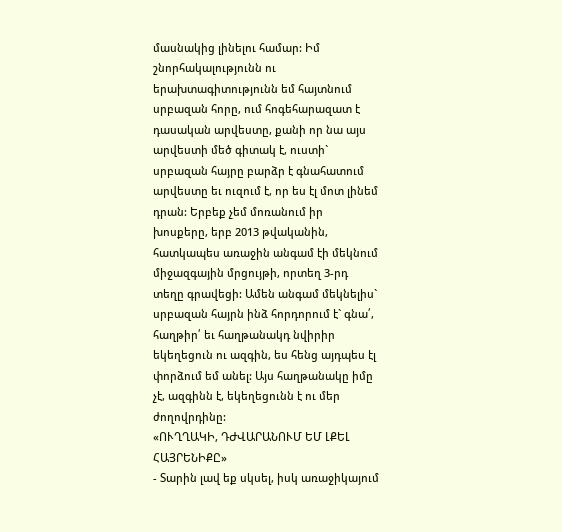մասնակից լինելու համար: Իմ շնորհակալությունն ու երախտագիտությունն եմ հայտնում սրբազան հորը, ում հոգեհարազատ է դասական արվեստը, քանի որ նա այս արվեստի մեծ գիտակ է, ուստի` սրբազան հայրը բարձր է գնահատում արվեստը եւ ուզում է, որ ես էլ մոտ լինեմ դրան: Երբեք չեմ մոռանում իր խոսքերը, երբ 2013 թվականին, հատկապես առաջին անգամ էի մեկնում միջազգային մրցույթի, որտեղ 3-րդ տեղը գրավեցի: Ամեն անգամ մեկնելիս` սրբազան հայրն ինձ հորդորում է` գնա՛, հաղթիր՛ եւ հաղթանակդ նվիրիր եկեղեցուն ու ազգին, ես հենց այդպես էլ փորձում եմ անել: Այս հաղթանակը իմը չէ, ազգինն է, եկեղեցունն է ու մեր ժողովրդինը:
«ՈՒՂՂԱԿԻ, ԴԺՎԱՐԱՆՈՒՄ ԵՄ ԼՔԵԼ ՀԱՅՐԵՆԻՔԸ»
- Տարին լավ եք սկսել, իսկ առաջիկայում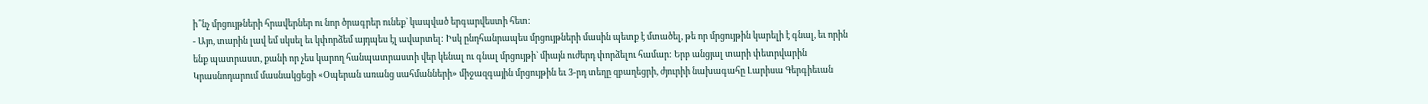ի՞նչ մրցույթների հրավերներ ու նոր ծրագրեր ունեք` կապված երգարվեստի հետ:
- Այո, տարին լավ եմ սկսել եւ կփորձեմ այդպես էլ ավարտել: Իսկ ընդհանրապես մրցույթների մասին պետք է մտածել, թե որ մրցույթին կարելի է գնալ, եւ որին ենք պատրաստ, քանի որ չես կարող հանպատրաստի վեր կենալ ու գնալ մրցույթի` միայն ուժերդ փորձելու համար: Երբ անցյալ տարի փետրվարին Կրասնոդարում մասնակցեցի «Օպերան առանց սահմանների» միջազգային մրցույթին եւ 3-րդ տեղը զբաղեցրի, ժյուրիի նախագահը Լարիսա Գերգիեւան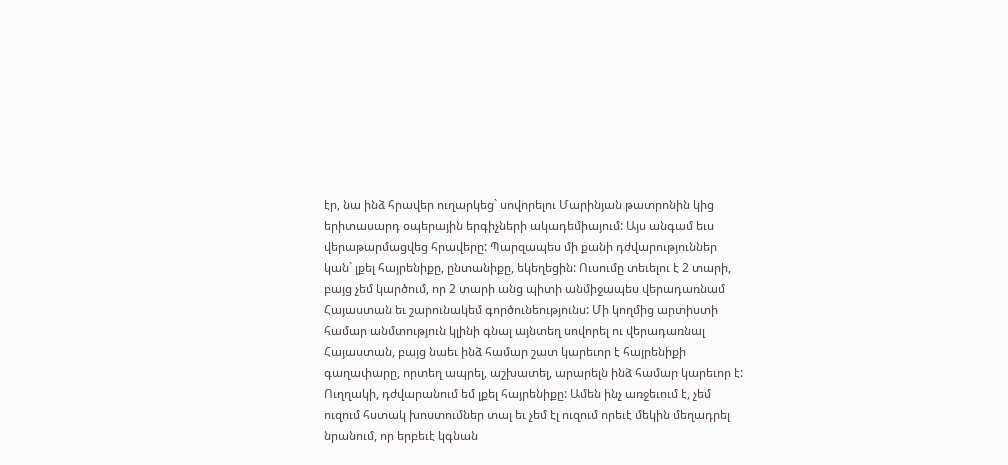էր, նա ինձ հրավեր ուղարկեց` սովորելու Մարինյան թատրոնին կից երիտասարդ օպերային երգիչների ակադեմիայում: Այս անգամ եւս վերաթարմացվեց հրավերը: Պարզապես մի քանի դժվարություններ կան` լքել հայրենիքը, ընտանիքը, եկեղեցին: Ուսումը տեւելու է 2 տարի, բայց չեմ կարծում, որ 2 տարի անց պիտի անմիջապես վերադառնամ Հայաստան եւ շարունակեմ գործունեությունս: Մի կողմից արտիստի համար անմտություն կլինի գնալ այնտեղ սովորել ու վերադառնալ Հայաստան, բայց նաեւ ինձ համար շատ կարեւոր է հայրենիքի գաղափարը, որտեղ ապրել, աշխատել, արարելն ինձ համար կարեւոր է: Ուղղակի, դժվարանում եմ լքել հայրենիքը: Ամեն ինչ առջեւում է, չեմ ուզում հստակ խոստումներ տալ եւ չեմ էլ ուզում որեւէ մեկին մեղադրել նրանում, որ երբեւէ կգնան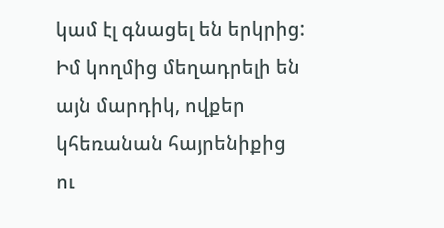կամ էլ գնացել են երկրից: Իմ կողմից մեղադրելի են այն մարդիկ, ովքեր կհեռանան հայրենիքից ու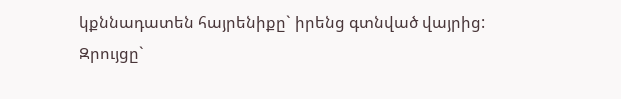կքննադատեն հայրենիքը` իրենց գտնված վայրից:
Զրույցը`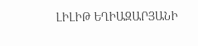ԼԻԼԻԹ ԵՂԻԱԶԱՐՅԱՆԻ